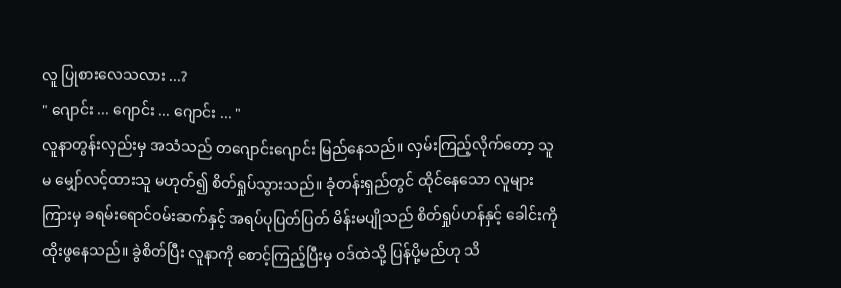လူ ပြုစားလေသလား ...?
" ဂျောင်း ... ဂျောင်း ... ဂျောင်း ... "
လူနာတွန်းလှည်းမှ အသံသည် တဂျောင်းဂျောင်း မြည်နေသည်။ လှမ်းကြည့်လိုက်တော့ သူမ မျှော်လင့်ထားသူ မဟုတ်၍ စိတ်ရှုပ်သွားသည်။ ခုံတန်းရှည်တွင် ထိုင်နေသော လူများကြားမှ ခရမ်းရောင်ဝမ်းဆက်နှင့် အရပ်ပုပြတ်ပြတ် မိန်းမပျိုသည် စိတ်ရှုပ်ဟန်နှင့် ခေါင်းကို ထိုးဖွနေသည်။ ခွဲစိတ်ပြီး လူနာကို စောင့်ကြည့်ပြီးမှ ဝဒ်ထဲသို့ ပြန်ပို့မည်ဟု သိ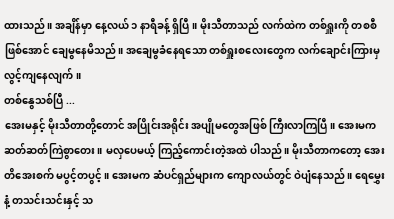ထားသည်။ အချိန်မှာ နေ့လယ် ၁ နာရီခန့် ရှိပြီ။ မိုးသီတာသည် လက်ထဲက တစ်ရှူးကို တစစီဖြစ်အောင် ချေမွနေမိသည်။ အချေမွခံနေရသော တစ်ရှူးစလေးတွေက လက်ချောင်းကြားမှ လွင့်ကျနေလျက်။
တစ်နွေသစ်ပြီ ...
အေးမနှင့် မိုးသီတာတို့တောင် အပြိုင်းအရိုင်း အပျိုမတွေအဖြစ် ကြီးလာကြပြီ။ အေးမက ဆတ်ဆတ်ကြဲစွာတေး။ မလှပေမယ့် ကြည့်ကောင်းတဲ့အထဲ ပါသည်။ မိုးသီတာကတော့ အေးတိအေးစက် မပွင့်တပွင့်။ အေးမက ဆံပင်ရှည်များက ကျောလယ်တွင် ဝဲပျံနေသည်။ ရေမွှေးနံ့ တသင်းသင်းနှင့် သ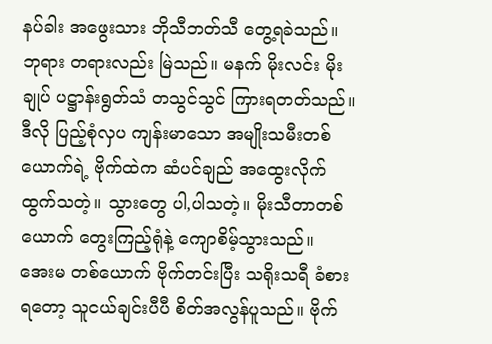နပ်ခါး အဖွေးသား ဘိုသီဘတ်သီ တွေ့ရခဲသည်။ ဘုရား တရားလည်း မြဲသည်။ မနက် မိုးလင်း မိုးချုပ် ပဋ္ဌာန်းရွတ်သံ တသွင်သွင် ကြားရတတ်သည်။
ဒီလို ပြည့်စုံလှပ ကျန်းမာသော အမျိုးသမီးတစ်ယောက်ရဲ့ ဗိုက်ထဲက ဆံပင်ချည် အထွေးလိုက် ထွက်သတဲ့။ သွားတွေ ပါ,ပါသတဲ့။ မိုးသီတာတစ်ယောက် တွေးကြည့်ရုံနဲ့ ကျောစိမ့်သွားသည်။
အေးမ တစ်ယောက် ဗိုက်တင်းပြီး သရိုးသရီ ခံစားရတော့ သူငယ်ချင်းပီပီ စိတ်အလွန်ပူသည်။ ဗိုက်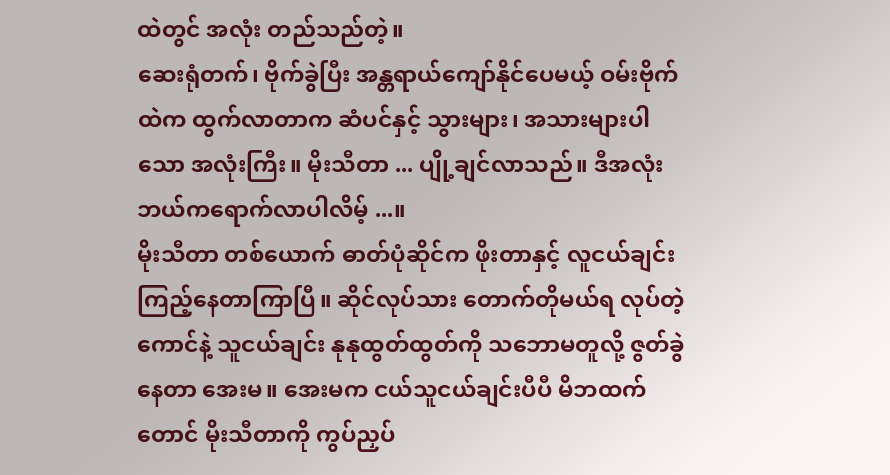ထဲတွင် အလုံး တည်သည်တဲ့။
ဆေးရုံတက်၊ ဗိုက်ခွဲပြီး အန္တရာယ်ကျော်နိုင်ပေမယ့် ဝမ်းဗိုက်ထဲက ထွက်လာတာက ဆံပင်နှင့် သွားများ၊ အသားများပါသော အလုံးကြီး။ မိုးသီတာ ... ပျို့ချင်လာသည်။ ဒီအလုံး ဘယ်ကရောက်လာပါလိမ့် ...။
မိုးသီတာ တစ်ယောက် ဓာတ်ပုံဆိုင်က ဖိုးတာနှင့် လူငယ်ချင်း ကြည့်နေတာကြာပြီ။ ဆိုင်လုပ်သား တောက်တိုမယ်ရ လုပ်တဲ့ကောင်နဲ့ သူငယ်ချင်း နုနုထွတ်ထွတ်ကို သဘောမတူလို့ ဇွတ်ခွဲနေတာ အေးမ။ အေးမက ငယ်သူငယ်ချင်းပီပီ မိဘထက်တောင် မိုးသီတာကို ကွပ်ညှပ်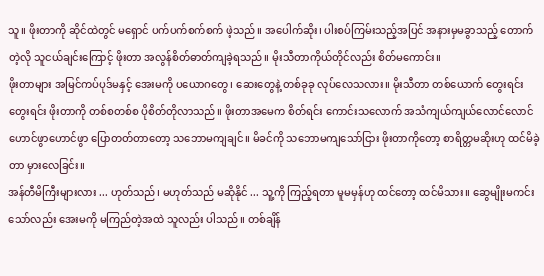သူ။ ဖိုးတာကို ဆိုင်ထဲတွင် မရှောင် ပက်ပက်စက်စက် ဖဲ့သည်။ အပေါက်ဆိုး၊ ပါးစပ်ကြမ်းသည့်အပြင် အနားမှမခွာသည့် တောက်တဲ့လို သူငယ်ချင်းကြောင့် ဖိုးတာ အလွန်စိတ်ဓာတ်ကျခဲ့ရသည်။ မိုးသီတာကိုယ်တိုင်လည်း စိတ်မကောင်း။
ဖိုးတာများ အမြင်ကပ်ပုဒ်မနှင့် အေးမကို ပယောဂတွေ၊ ဆေးတွေနဲ့ တစ်ခုခု လုပ်လေသလား။ မိုးသီတာ တစ်ယောက် တွေးရင်း တွေးရင်း ဖိုးတာကို တစ်စတစ်စ ပိုစိတ်တိုလာသည်။ ဖိုးတာအမေက စိတ်ရင်း ကောင်းသလောက် အသံကျယ်ကျယ်လောင်လောင် ဟောင်ဖွာဟောင်ဖွာ ပြောတတ်တာတော့ သဘောမကျချင်။ မိခင်ကို သဘောမကျသော်ငြား ဖိုးတာကိုတော့ စာရိတ္တမဆိုးဟု ထင်မိခဲ့တာ မှားလေခြင်း။
အန်တီမိကြီးများလား ... ဟုတ်သည်၊ မဟုတ်သည် မဆိုနိုင် ... သူ့ကို ကြည့်ရတာ မူမမှန်ဟု ထင်တော့ ထင်မိသား။ ဆွေမျိုးမကင်းသော်လည်း အေးမကို မကြည်တဲ့အထဲ သူလည်း ပါသည်။ တစ်ချိန်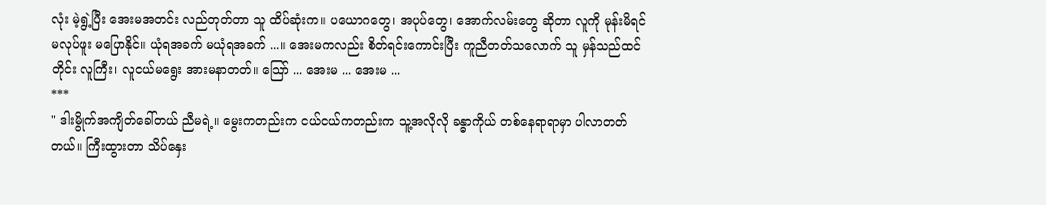လုံး မဲ့ရွဲ့ပြီး အေးမအတင်း လည်တုတ်တာ သူ ထိပ်ဆုံးက။ ပယောဂတွေ၊ အပုပ်တွေ၊ အောက်လမ်းတွေ ဆိုတာ လူကို မုန်းမိရင် မလုပ်ဖူး မပြောနိုင်။ ယုံရအခက် မယုံရအခက် ...။ အေးမကလည်း စိတ်ရင်းကောင်းပြီး ကူညီတတ်သလောက် သူ မှန်သည်ထင်တိုင်း လူကြီး၊ လူငယ်မရွေး အားမနာတတ်။ သြော် ... အေးမ ... အေးမ ...
***
" ဒါးမွိုက်အကျိတ်ခေါ်တယ် ညီမရဲ့။ မွေးကတည်းက ငယ်ငယ်ကတည်းက သူ့အလိုလို ခန္ဓာကိုယ် တစ်နေရာရာမှာ ပါလာတတ်တယ်။ ကြီးထွားတာ သိပ်နှေး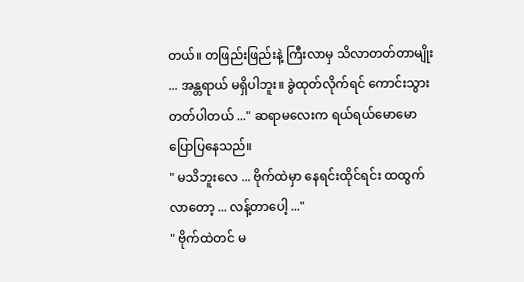တယ်။ တဖြည်းဖြည်းနဲ့ ကြီးလာမှ သိလာတတ်တာမျိုး ... အန္တရာယ် မရှိပါဘူး။ ခွဲထုတ်လိုက်ရင် ကောင်းသွားတတ်ပါတယ် ..." ဆရာမလေးက ရယ်ရယ်မောမော ပြောပြနေသည်။
" မသိဘူးလေ ... ဗိုက်ထဲမှာ နေရင်းထိုင်ရင်း ထထွက်လာတော့ ... လန့်တာပေါ့ ..."
" ဗိုက်ထဲတင် မ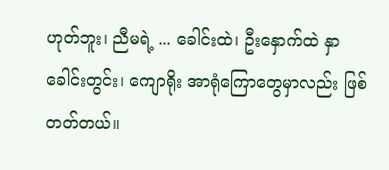ဟုတ်ဘူး၊ ညီမရဲ့ ... ခေါင်းထဲ၊ ဦးနှောက်ထဲ နှာခေါင်းတွင်း၊ ကျောရိုး အာရုံကြောတွေမှာလည်း ဖြစ်တတ်တယ်။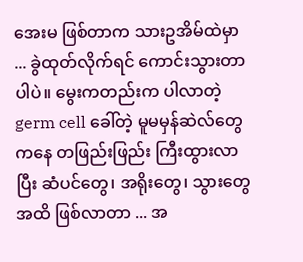အေးမ ဖြစ်တာက သားဥအိမ်ထဲမှာ ... ခွဲထုတ်လိုက်ရင် ကောင်းသွားတာပါပဲ။ မွေးကတည်းက ပါလာတဲ့ germ cell ခေါ်တဲ့ မူမမှန်ဆဲလ်တွေကနေ တဖြည်းဖြည်း ကြီးထွားလာပြီး ဆံပင်တွေ၊ အရိုးတွေ၊ သွားတွေအထိ ဖြစ်လာတာ ... အ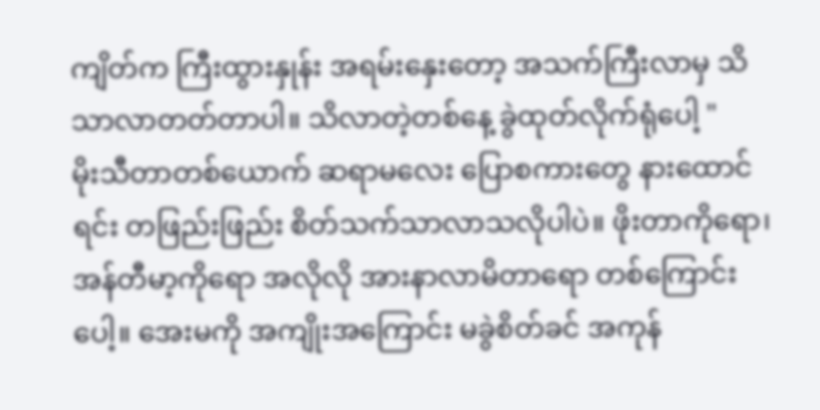ကျိတ်က ကြီးထွားနှုန်း အရမ်းနှေးတော့ အသက်ကြီးလာမှ သိသာလာတတ်တာပါ။ သိလာတဲ့တစ်နေ့ ခွဲထုတ်လိုက်ရုံပေါ့ "
မိုးသီတာတစ်ယောက် ဆရာမလေး ပြောစကားတွေ နားထောင်ရင်း တဖြည်းဖြည်း စိတ်သက်သာလာသလိုပါပဲ။ ဖိုးတာကိုရော၊ အန်တီမာ့ကိုရော အလိုလို အားနာလာမိတာရော တစ်ကြောင်းပေါ့။ အေးမကို အကျိုးအကြောင်း မခွဲစိတ်ခင် အကုန်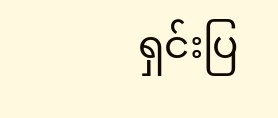ရှင်းပြ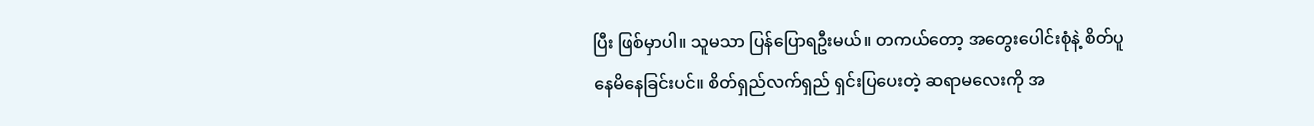ပြီး ဖြစ်မှာပါ။ သူမသာ ပြန်ပြောရဦးမယ်။ တကယ်တော့ အတွေးပေါင်းစုံနဲ့ စိတ်ပူနေမိနေခြင်းပင်။ စိတ်ရှည်လက်ရှည် ရှင်းပြပေးတဲ့ ဆရာမလေးကို အ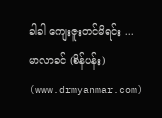ခါခါ ကျေးဇူးတင်မိရင်း ...
မာလာခင် (စိန်ပန်း) (www.drmyanmar.com)